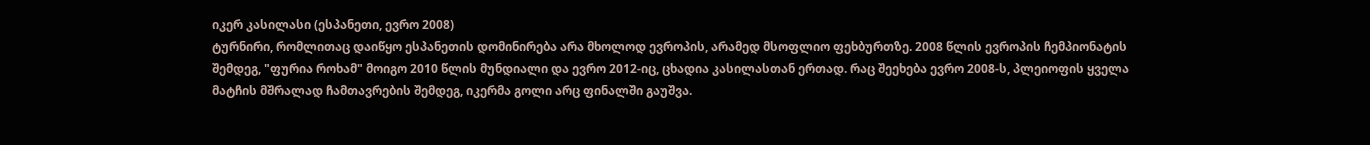იკერ კასილასი (ესპანეთი, ევრო 2008)
ტურნირი, რომლითაც დაიწყო ესპანეთის დომინირება არა მხოლოდ ევროპის, არამედ მსოფლიო ფეხბურთზე. 2008 წლის ევროპის ჩემპიონატის შემდეგ, "ფურია როხამ" მოიგო 2010 წლის მუნდიალი და ევრო 2012-იც, ცხადია კასილასთან ერთად. რაც შეეხება ევრო 2008-ს, პლეიოფის ყველა მატჩის მშრალად ჩამთავრების შემდეგ, იკერმა გოლი არც ფინალში გაუშვა.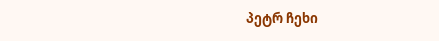პეტრ ჩეხი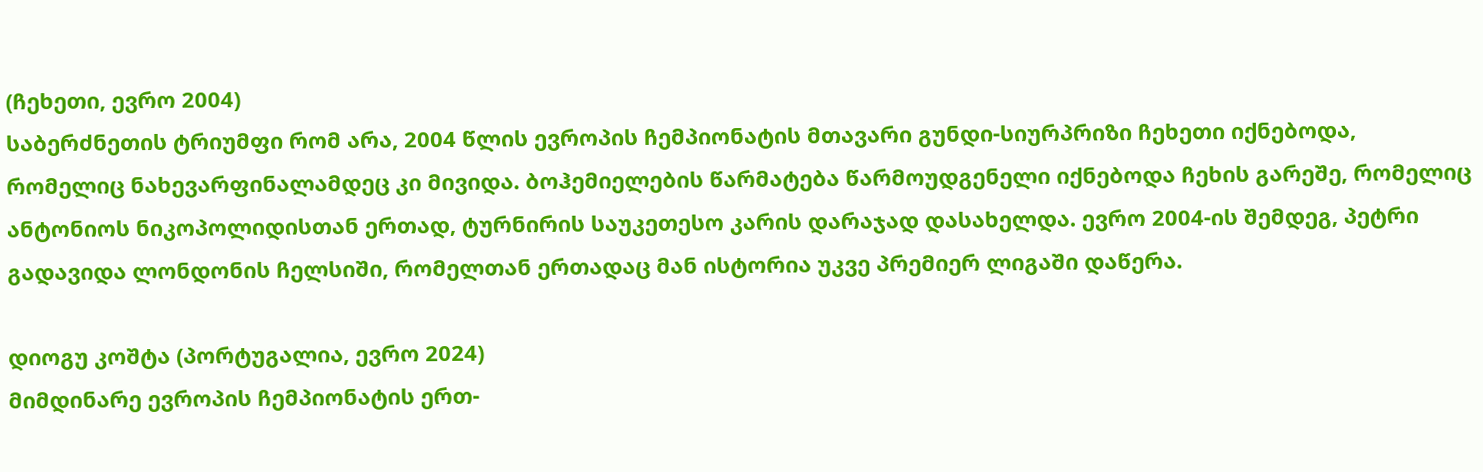(ჩეხეთი, ევრო 2004)
საბერძნეთის ტრიუმფი რომ არა, 2004 წლის ევროპის ჩემპიონატის მთავარი გუნდი-სიურპრიზი ჩეხეთი იქნებოდა, რომელიც ნახევარფინალამდეც კი მივიდა. ბოჰემიელების წარმატება წარმოუდგენელი იქნებოდა ჩეხის გარეშე, რომელიც ანტონიოს ნიკოპოლიდისთან ერთად, ტურნირის საუკეთესო კარის დარაჯად დასახელდა. ევრო 2004-ის შემდეგ, პეტრი გადავიდა ლონდონის ჩელსიში, რომელთან ერთადაც მან ისტორია უკვე პრემიერ ლიგაში დაწერა.

დიოგუ კოშტა (პორტუგალია, ევრო 2024)
მიმდინარე ევროპის ჩემპიონატის ერთ-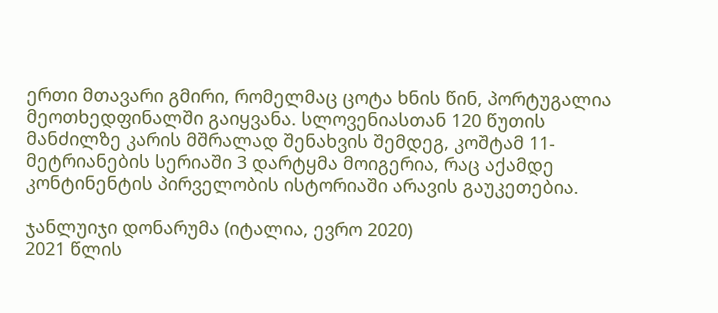ერთი მთავარი გმირი, რომელმაც ცოტა ხნის წინ, პორტუგალია მეოთხედფინალში გაიყვანა. სლოვენიასთან 120 წუთის მანძილზე კარის მშრალად შენახვის შემდეგ, კოშტამ 11-მეტრიანების სერიაში 3 დარტყმა მოიგერია, რაც აქამდე კონტინენტის პირველობის ისტორიაში არავის გაუკეთებია.

ჯანლუიჯი დონარუმა (იტალია, ევრო 2020)
2021 წლის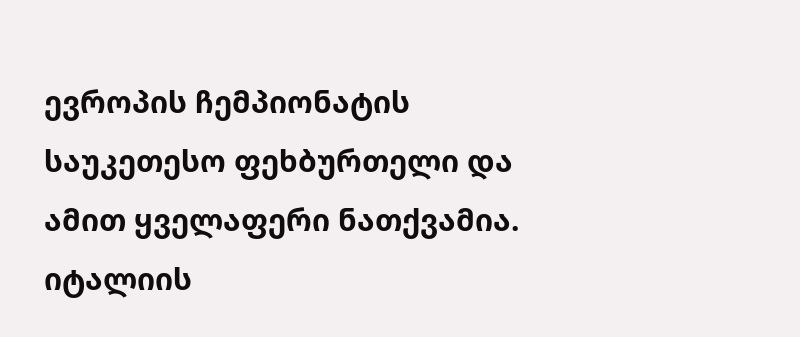ევროპის ჩემპიონატის საუკეთესო ფეხბურთელი და ამით ყველაფერი ნათქვამია. იტალიის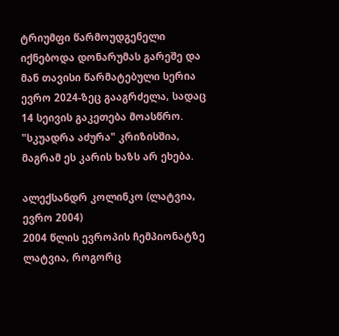ტრიუმფი წარმოუდგენელი იქნებოდა დონარუმას გარეშე და მან თავისი წარმატებული სერია ევრო 2024-ზეც გააგრძელა, სადაც 14 სეივის გაკეთება მოასწრო. "სკუადრა აძურა" კრიზისშია, მაგრამ ეს კარის ხაზს არ ეხება.

ალექსანდრ კოლინკო (ლატვია, ევრო 2004)
2004 წლის ევროპის ჩემპიონატზე ლატვია, როგორც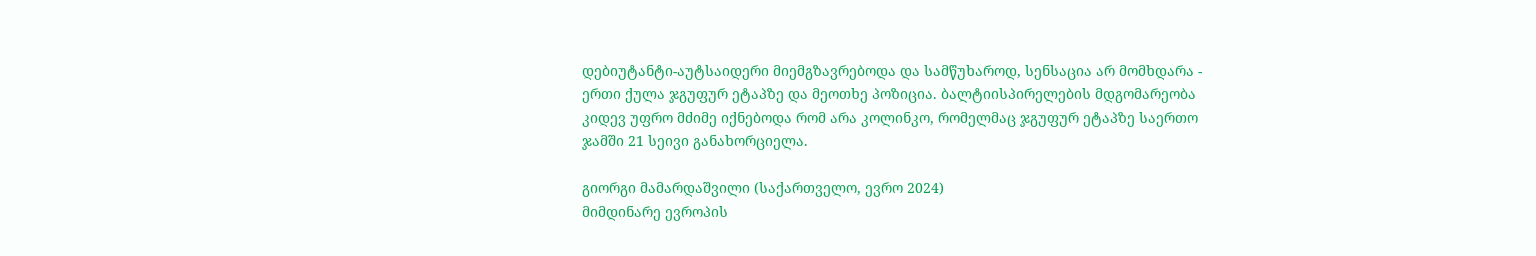დებიუტანტი-აუტსაიდერი მიემგზავრებოდა და სამწუხაროდ, სენსაცია არ მომხდარა - ერთი ქულა ჯგუფურ ეტაპზე და მეოთხე პოზიცია. ბალტიისპირელების მდგომარეობა კიდევ უფრო მძიმე იქნებოდა რომ არა კოლინკო, რომელმაც ჯგუფურ ეტაპზე საერთო ჯამში 21 სეივი განახორციელა.

გიორგი მამარდაშვილი (საქართველო, ევრო 2024)
მიმდინარე ევროპის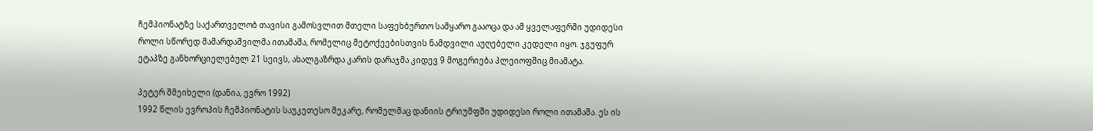ჩემპიონატზე საქართველობ თავისი გამოსვლით მთელი საფეხბურთო სამყარო გააოცა და ამ ყველაფერში უდიდესი როლი სწორედ მამარდაშვილმა ითამაშა, რომელიც მეტოქეებისთვის ნამდვილი აუღებელი კედელი იყო. ჯგუფურ ეტაპზე განხორციელებულ 21 სეივს, ახალგაზრდა კარის დარაჯმა კიდევ 9 მოგერიება პლეიოფშიც მიამატა.

პეტერ შმეიხელი (დანია, ევრო 1992)
1992 წლის ევროპის ჩემპიონატის საუკეთესო მეკარე, რომელმაც დანიის ტრიუმფში უდიდესი როლი ითამაშა. ეს ის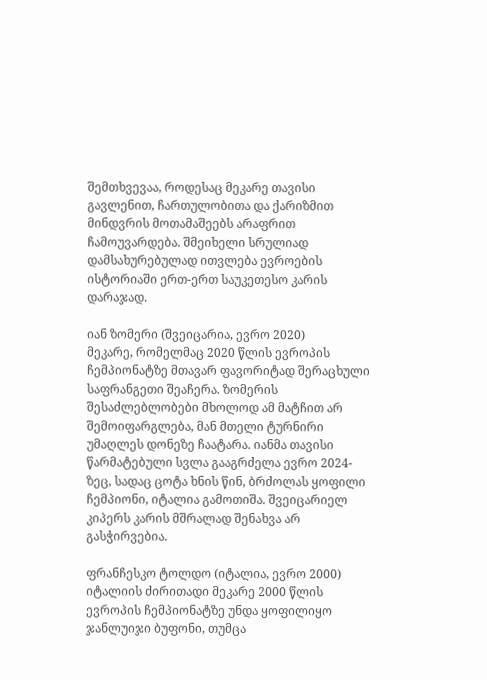შემთხვევაა, როდესაც მეკარე თავისი გავლენით, ჩართულობითა და ქარიზმით მინდვრის მოთამაშეებს არაფრით ჩამოუვარდება. შმეიხელი სრულიად დამსახურებულად ითვლება ევროების ისტორიაში ერთ-ერთ საუკეთესო კარის დარაჯად.

იან ზომერი (შვეიცარია, ევრო 2020)
მეკარე, რომელმაც 2020 წლის ევროპის ჩემპიონატზე მთავარ ფავორიტად შერაცხული საფრანგეთი შეაჩერა. ზომერის შესაძლებლობები მხოლოდ ამ მატჩით არ შემოიფარგლება, მან მთელი ტურნირი უმაღლეს დონეზე ჩაატარა. იანმა თავისი წარმატებული სვლა გააგრძელა ევრო 2024-ზეც, სადაც ცოტა ხნის წინ, ბრძოლას ყოფილი ჩემპიონი, იტალია გამოთიშა. შვეიცარიელ კიპერს კარის მშრალად შენახვა არ გასჭირვებია.

ფრანჩესკო ტოლდო (იტალია, ევრო 2000)
იტალიის ძირითადი მეკარე 2000 წლის ევროპის ჩემპიონატზე უნდა ყოფილიყო ჯანლუიჯი ბუფონი, თუმცა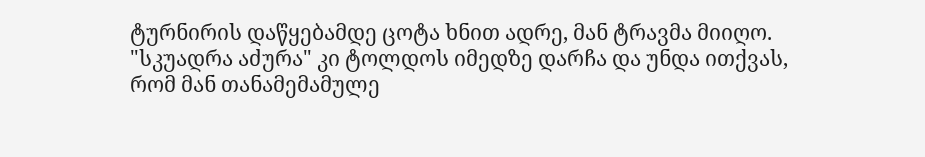ტურნირის დაწყებამდე ცოტა ხნით ადრე, მან ტრავმა მიიღო. "სკუადრა აძურა" კი ტოლდოს იმედზე დარჩა და უნდა ითქვას, რომ მან თანამემამულე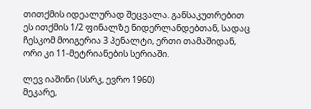თითქმის იდეალურად შეცვალა. განსაკუთრებით ეს ითქმის 1/2 ფინალზე ნიდერლანდებთან, სადაც ჩესკომ მოიგერია 3 პენალტი, ერთი თამაშიდან, ორი კი 11-მეტრიანების სერიაში.

ლევ იაშინი (სსრკ, ევრო 1960)
მეკარე,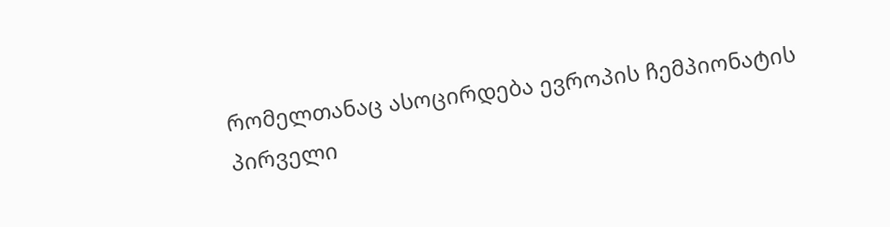რომელთანაც ასოცირდება ევროპის ჩემპიონატის პირველი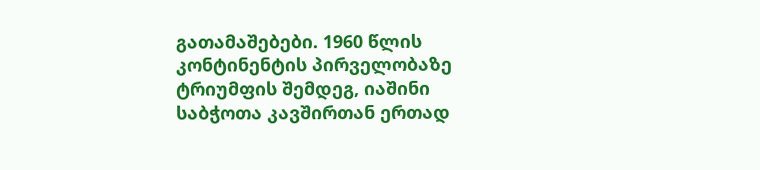გათამაშებები. 1960 წლის კონტინენტის პირველობაზე ტრიუმფის შემდეგ, იაშინი საბჭოთა კავშირთან ერთად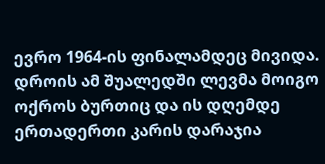ევრო 1964-ის ფინალამდეც მივიდა. დროის ამ შუალედში ლევმა მოიგო ოქროს ბურთიც და ის დღემდე ერთადერთი კარის დარაჯია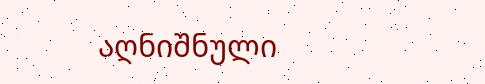აღნიშნული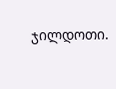ჯილდოთი.